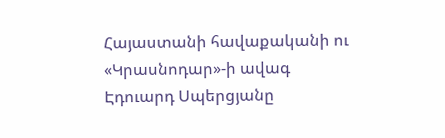Հայաստանի հավաքականի ու «Կրասնոդար»-ի ավագ Էդուարդ Սպերցյանը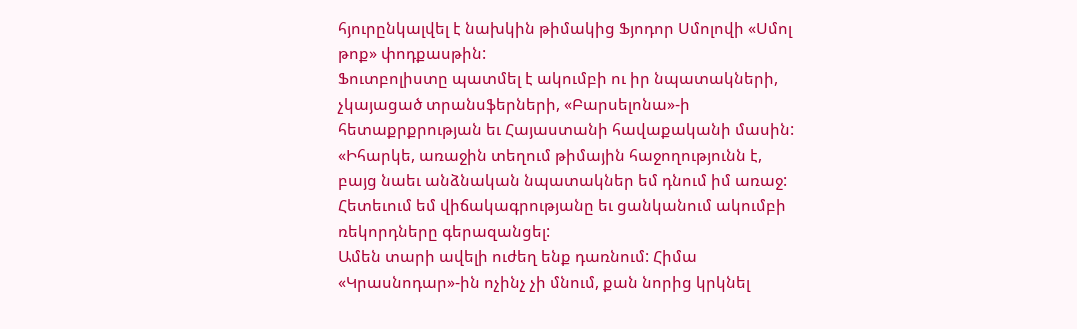հյուրընկալվել է նախկին թիմակից Ֆյոդոր Սմոլովի «Սմոլ թոք» փոդքասթին:
Ֆուտբոլիստը պատմել է ակումբի ու իր նպատակների, չկայացած տրանսֆերների, «Բարսելոնա»-ի հետաքրքրության եւ Հայաստանի հավաքականի մասին:
«Իհարկե, առաջին տեղում թիմային հաջողությունն է, բայց նաեւ անձնական նպատակներ եմ դնում իմ առաջ: Հետեւում եմ վիճակագրությանը եւ ցանկանում ակումբի ռեկորդները գերազանցել:
Ամեն տարի ավելի ուժեղ ենք դառնում: Հիմա «Կրասնոդար»-ին ոչինչ չի մնում, քան նորից կրկնել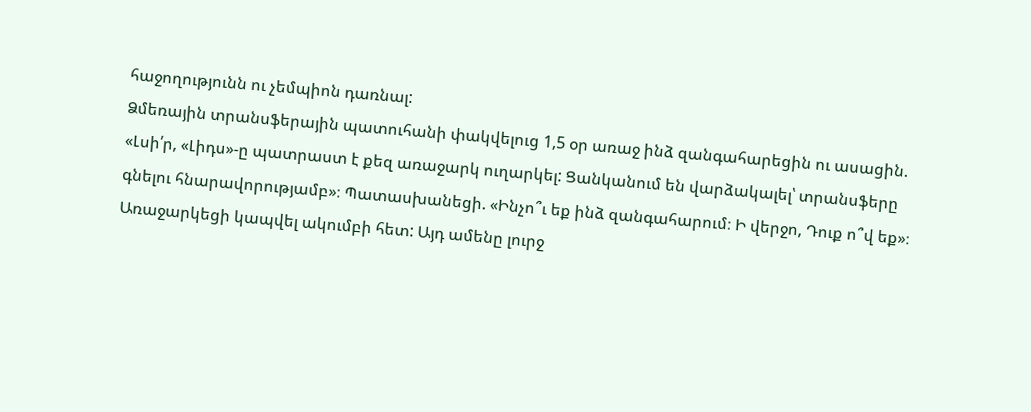հաջողությունն ու չեմպիոն դառնալ:
Ձմեռային տրանսֆերային պատուհանի փակվելուց 1,5 օր առաջ ինձ զանգահարեցին ու ասացին. «Լսի՛ր, «Լիդս»-ը պատրաստ է քեզ առաջարկ ուղարկել: Ցանկանում են վարձակալել՝ տրանսֆերը գնելու հնարավորությամբ»։ Պատասխանեցի. «Ինչո՞ւ եք ինձ զանգահարում։ Ի վերջո, Դուք ո՞վ եք»։ Առաջարկեցի կապվել ակումբի հետ: Այդ ամենը լուրջ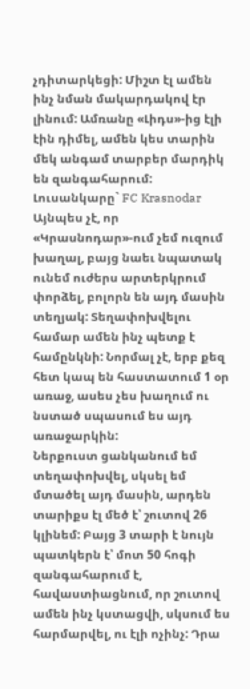չդիտարկեցի: Միշտ էլ ամեն ինչ նման մակարդակով էր լինում: Ամռանը «Լիդս»-ից էլի էին դիմել, ամեն կես տարին մեկ անգամ տարբեր մարդիկ են զանգահարում:
Լուսանկարը` FC Krasnodar
Այնպես չէ, որ «Կրասնոդար»-ում չեմ ուզում խաղալ, բայց նաեւ նպատակ ունեմ ուժերս արտերկրում փորձել, բոլորն են այդ մասին տեղյակ: Տեղափոխվելու համար ամեն ինչ պետք է համընկնի: Նորմալ չէ, երբ քեզ հետ կապ են հաստատում 1 օր առաջ, ասես չես խաղում ու նստած սպասում ես այդ առաջարկին:
Ներքուստ ցանկանում եմ տեղափոխվել, սկսել եմ մտածել այդ մասին, արդեն տարիքս էլ մեծ է՝ շուտով 26 կլինեմ: Բայց 3 տարի է նույն պատկերն է՝ մոտ 50 հոգի զանգահարում է, հավաստիացնում, որ շուտով ամեն ինչ կստացվի, սկսում ես հարմարվել, ու էլի ոչինչ: Դրա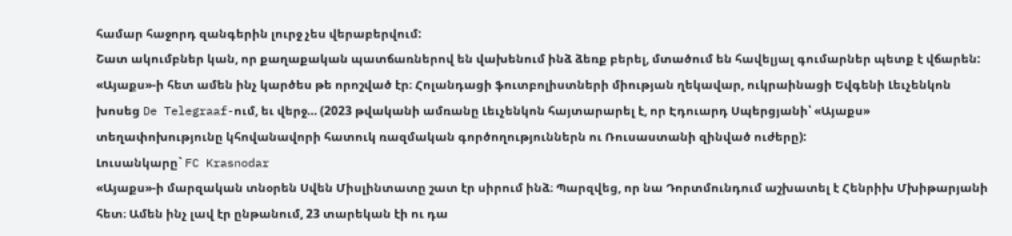համար հաջորդ զանգերին լուրջ չես վերաբերվում:
Շատ ակումբներ կան, որ քաղաքական պատճառներով են վախենում ինձ ձեռք բերել, մտածում են հավելյալ գումարներ պետք է վճարեն:
«Այաքս»-ի հետ ամեն ինչ կարծես թե որոշված էր։ Հոլանդացի ֆուտբոլիստների միության ղեկավար, ուկրաինացի Եվգենի Լեւչենկոն խոսեց De Telegraaf-ում, եւ վերջ… (2023 թվականի ամռանը Լեւչենկոն հայտարարել է, որ Էդուարդ Սպերցյանի՝ «Այաքս» տեղափոխությունը կհովանավորի հատուկ ռազմական գործողություններն ու Ռուսաստանի զինված ուժերը):
Լուսանկարը` FC Krasnodar
«Այաքս»-ի մարզական տնօրեն Սվեն Միսլինտատը շատ էր սիրում ինձ։ Պարզվեց, որ նա Դորտմունդում աշխատել է Հենրիխ Մխիթարյանի հետ։ Ամեն ինչ լավ էր ընթանում, 23 տարեկան էի ու դա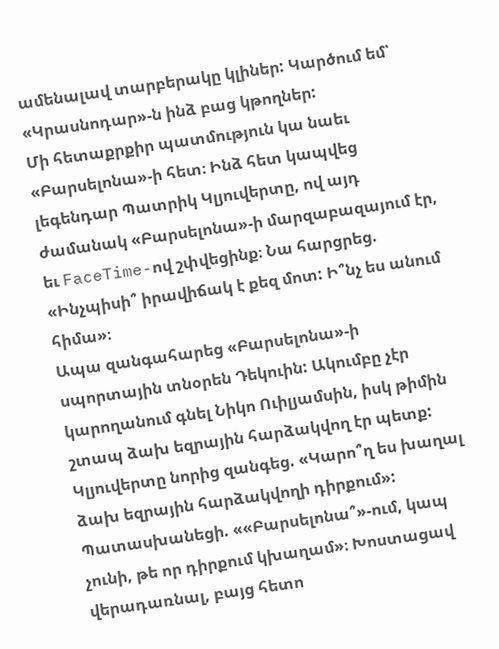ամենալավ տարբերակը կլիներ: Կարծում եմ՝ «Կրասնոդար»-ն ինձ բաց կթողներ:
Մի հետաքրքիր պատմություն կա նաեւ «Բարսելոնա»-ի հետ։ Ինձ հետ կապվեց լեգենդար Պատրիկ Կլյուվերտը, ով այդ ժամանակ «Բարսելոնա»-ի մարզաբազայում էր, եւ FaceTime-ով շփվեցինք։ Նա հարցրեց. «Ինչպիսի՞ իրավիճակ է քեզ մոտ: Ի՞նչ ես անում հիմա»։
Ապա զանգահարեց «Բարսելոնա»-ի սպորտային տնօրեն Դեկուին: Ակումբը չէր կարողանում գնել Նիկո Ուիլյամսին, իսկ թիմին շտապ ձախ եզրային հարձակվող էր պետք:
Կլյուվերտը նորից զանգեց. «Կարո՞ղ ես խաղալ ձախ եզրային հարձակվողի դիրքում»: Պատասխանեցի. ««Բարսելոնա՞»-ում, կապ չունի, թե որ դիրքում կխաղամ»։ Խոստացավ վերադառնալ, բայց հետո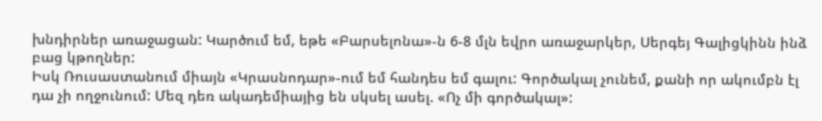խնդիրներ առաջացան: Կարծում եմ, եթե «Բարսելոնա»-ն 6-8 մլն եվրո առաջարկեր, Սերգեյ Գալիցկինն ինձ բաց կթողներ:
Իսկ Ռուսաստանում միայն «Կրասնոդար»-ում եմ հանդես եմ գալու: Գործակալ չունեմ, քանի որ ակումբն էլ դա չի ողջունում: Մեզ դեռ ակադեմիայից են սկսել ասել. «Ոչ մի գործակալ»: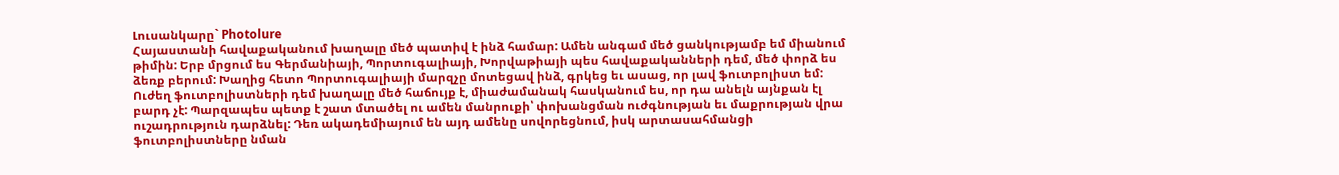Լուսանկարը` Photolure
Հայաստանի հավաքականում խաղալը մեծ պատիվ է ինձ համար: Ամեն անգամ մեծ ցանկությամբ եմ միանում թիմին: Երբ մրցում ես Գերմանիայի, Պորտուգալիայի, Խորվաթիայի պես հավաքականների դեմ, մեծ փորձ ես ձեռք բերում: Խաղից հետո Պորտուգալիայի մարզչը մոտեցավ ինձ, գրկեց եւ ասաց, որ լավ ֆուտբոլիստ եմ:
Ուժեղ ֆուտբոլիստների դեմ խաղալը մեծ հաճույք է, միաժամանակ հասկանում ես, որ դա անելն այնքան էլ բարդ չէ: Պարզապես պետք է շատ մտածել ու ամեն մանրուքի՝ փոխանցման ուժգնության եւ մաքրության վրա ուշադրություն դարձնել: Դեռ ակադեմիայում են այդ ամենը սովորեցնում, իսկ արտասահմանցի ֆուտբոլիստները նման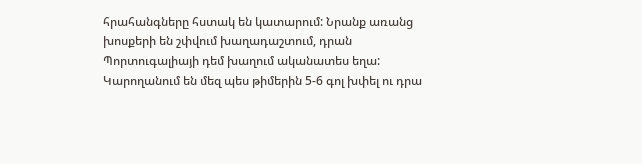հրահանգները հստակ են կատարում: Նրանք առանց խոսքերի են շփվում խաղադաշտում, դրան Պորտուգալիայի դեմ խաղում ականատես եղա: Կարողանում են մեզ պես թիմերին 5-6 գոլ խփել ու դրա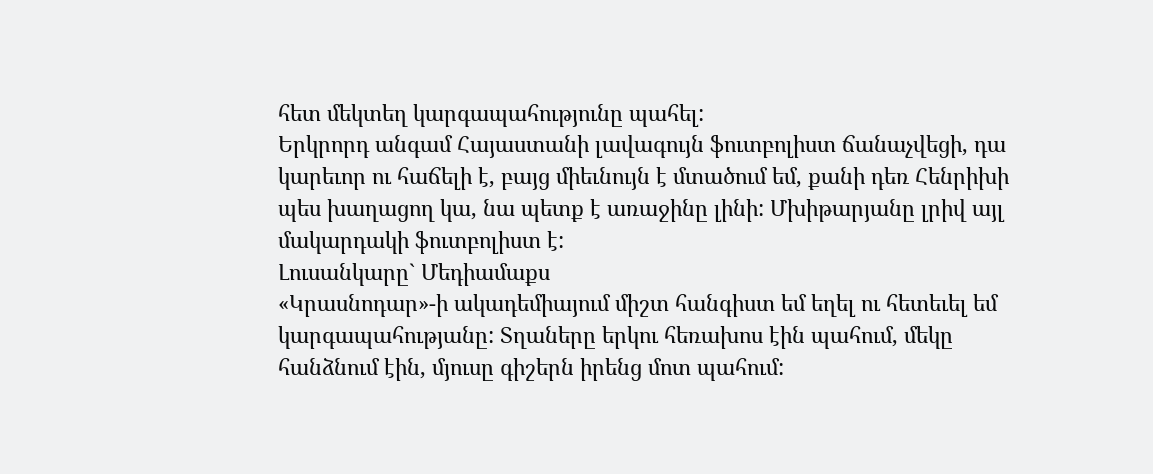հետ մեկտեղ կարգապահությունը պահել:
Երկրորդ անգամ Հայաստանի լավագույն ֆուտբոլիստ ճանաչվեցի, դա կարեւոր ու հաճելի է, բայց միեւնույն է մտածում եմ, քանի դեռ Հենրիխի պես խաղացող կա, նա պետք է առաջինը լինի: Մխիթարյանը լրիվ այլ մակարդակի ֆուտբոլիստ է:
Լուսանկարը` Մեդիամաքս
«Կրասնոդար»-ի ակադեմիայում միշտ հանգիստ եմ եղել ու հետեւել եմ կարգապահությանը: Տղաները երկու հեռախոս էին պահում, մեկը հանձնում էին, մյուսը գիշերն իրենց մոտ պահում: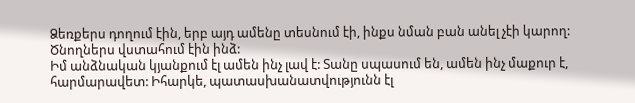Ձեռքերս դողում էին, երբ այդ ամենը տեսնում էի, ինքս նման բան անել չէի կարող: Ծնողներս վստահում էին ինձ:
Իմ անձնական կյանքում էլ ամեն ինչ լավ է: Տանը սպասում են, ամեն ինչ մաքուր է, հարմարավետ: Իհարկե, պատասխանատվությունն էլ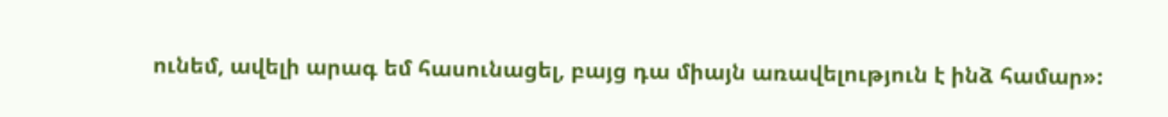ունեմ, ավելի արագ եմ հասունացել, բայց դա միայն առավելություն է ինձ համար»: